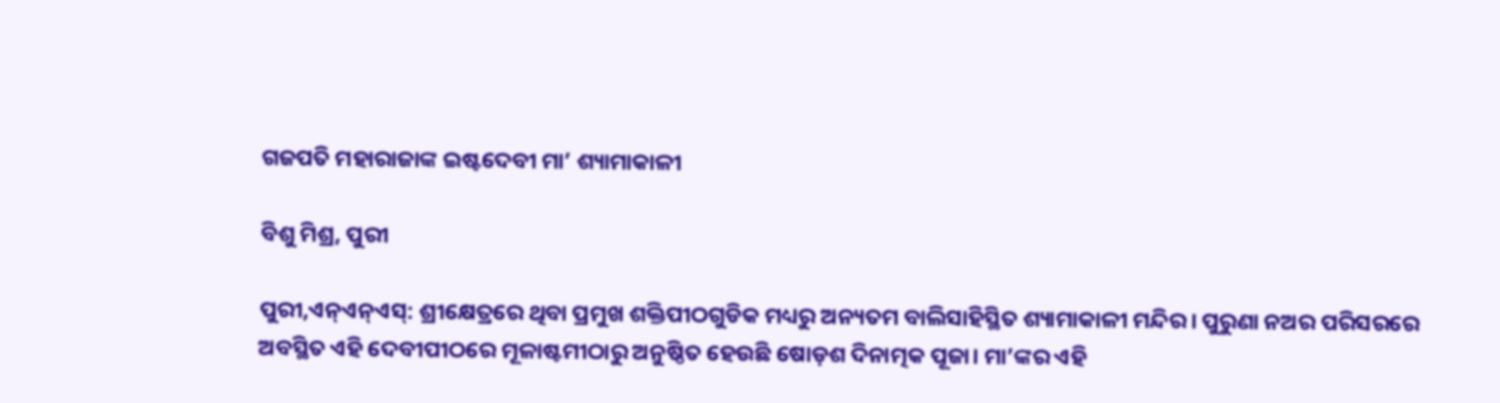ଗଜପତି ମହାରାଜାଙ୍କ ଇଷ୍ଟଦେବୀ ମା’ ଶ୍ୟାମାକାଳୀ

ବିଶୁ ମିଶ୍ର, ପୁରୀ

ପୁରୀ,ଏନ୍ଏନ୍ଏସ୍: ଶ୍ରୀକ୍ଷେତ୍ରରେ ଥିବା ପ୍ରମୁଖ ଶକ୍ତିପୀଠଗୁଡିକ ମଧ୍ୟରୁ ଅନ୍ୟତମ ବାଲିସାହିସ୍ଥିତ ଶ୍ୟାମାକାଳୀ ମନ୍ଦିର। ପୁରୁଣା ନଅର ପରିସରରେ ଅବସ୍ଥିତ ଏହି ଦେବୀପୀଠରେ ମୂଳାଷ୍ଟମୀଠାରୁ ଅନୁଷ୍ଠିତ ହେଉଛି ଷୋଡ଼ଶ ଦିନାତ୍ମକ ପୂଜା। ମା’ଙ୍କର ଏହି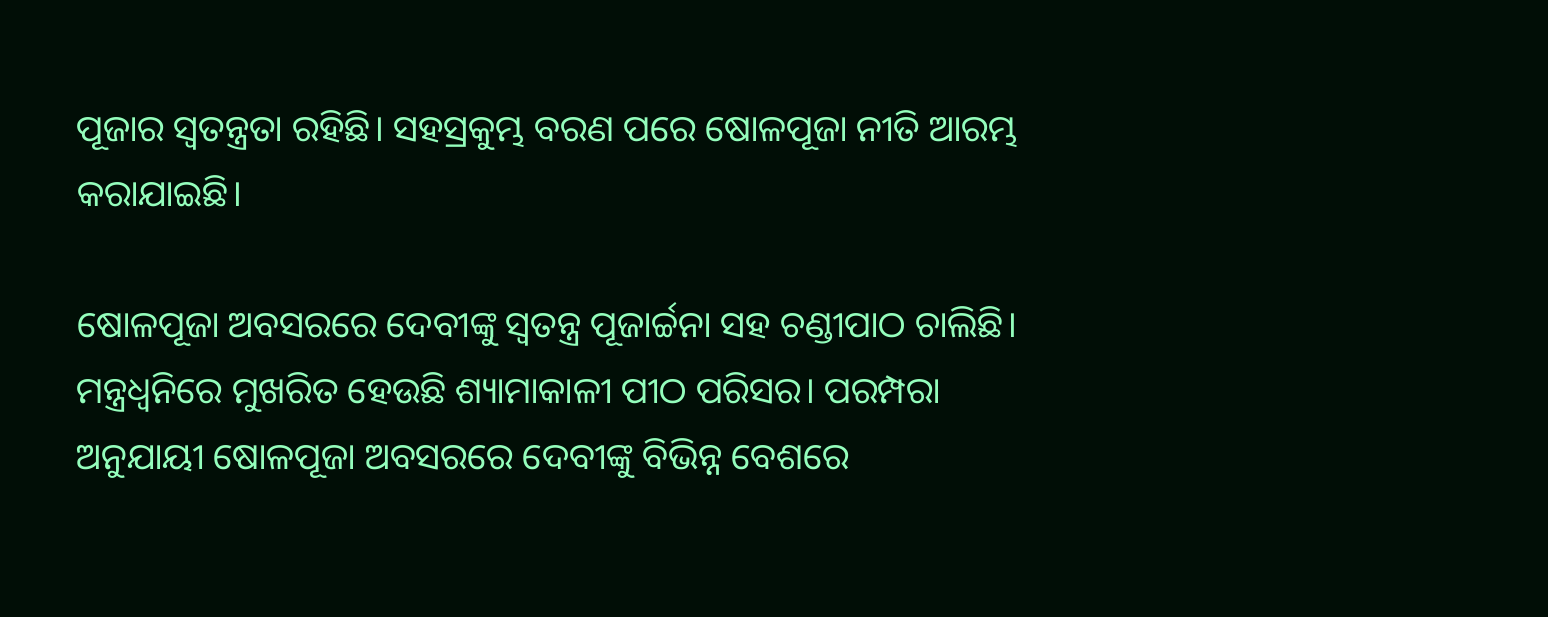ପୂଜାର ସ୍ୱତନ୍ତ୍ରତା ରହିଛି। ସହସ୍ରକୁମ୍ଭ ବରଣ ପରେ ଷୋଳପୂଜା ନୀତି ଆରମ୍ଭ କରାଯାଇଛି।

ଷୋଳପୂଜା ଅବସରରେ ଦେବୀଙ୍କୁ ସ୍ୱତନ୍ତ୍ର ପୂଜାର୍ଚ୍ଚନା ସହ ଚଣ୍ଡୀପାଠ ଚାଲିଛି। ମନ୍ତ୍ରଧ୍ୱନିରେ ମୁଖରିତ ହେଉଛି ଶ୍ୟାମାକାଳୀ ପୀଠ ପରିସର। ପରମ୍ପରା ଅନୁଯାୟୀ ଷୋଳପୂଜା ଅବସରରେ ଦେବୀଙ୍କୁ ବିଭିନ୍ନ ବେଶରେ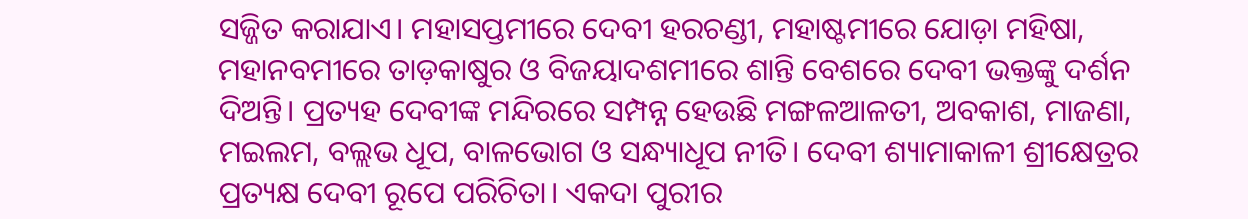ସଜ୍ଜିତ କରାଯାଏ। ମହାସପ୍ତମୀରେ ଦେବୀ ହରଚଣ୍ଡୀ, ମହାଷ୍ଟମୀରେ ଯୋଡ଼ା ମହିଷା, ମହାନବମୀରେ ତାଡ଼କାଷୁର ଓ ବିଜୟାଦଶମୀରେ ଶାନ୍ତି ବେଶରେ ଦେବୀ ଭକ୍ତଙ୍କୁ ଦର୍ଶନ ଦିଅନ୍ତି। ପ୍ରତ୍ୟହ ଦେବୀଙ୍କ ମନ୍ଦିରରେ ସମ୍ପନ୍ନ ହେଉଛି ମଙ୍ଗଳଆଳତୀ, ଅବକାଶ, ମାଜଣା, ମଇଲମ, ବଲ୍ଲଭ ଧୂପ, ବାଳଭୋଗ ଓ ସନ୍ଧ୍ୟାଧୂପ ନୀତି। ଦେବୀ ଶ୍ୟାମାକାଳୀ ଶ୍ରୀକ୍ଷେତ୍ରର ପ୍ରତ୍ୟକ୍ଷ ଦେବୀ ରୂପେ ପରିଚିତା। ଏକଦା ପୁରୀର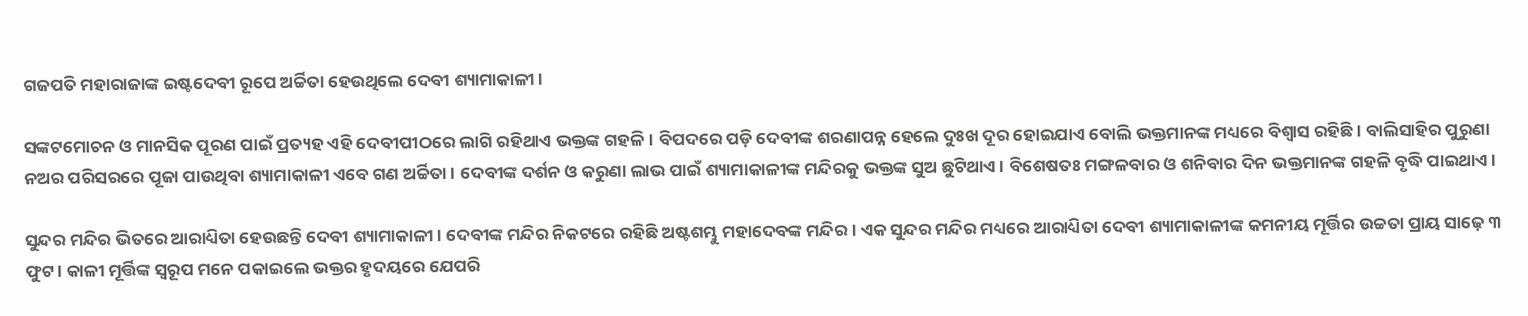ଗଜପତି ମହାରାଜାଙ୍କ ଇଷ୍ଟଦେବୀ ରୂପେ ଅର୍ଚ୍ଚିତା ହେଉଥିଲେ ଦେବୀ ଶ୍ୟାମାକାଳୀ।

ସଙ୍କଟମୋଚନ ଓ ମାନସିକ ପୂରଣ ପାଇଁ ପ୍ରତ୍ୟହ ଏହି ଦେବୀପୀଠରେ ଲାଗି ରହିଥାଏ ଭକ୍ତଙ୍କ ଗହଳି। ବିପଦରେ ପଡ଼ି ଦେବୀଙ୍କ ଶରଣାପନ୍ନ ହେଲେ ଦୁଃଖ ଦୂର ହୋଇଯାଏ ବୋଲି ଭକ୍ତମାନଙ୍କ ମଧ୍ୟରେ ବିଶ୍ୱାସ ରହିଛି। ବାଲିସାହିର ପୁରୁଣା ନଅର ପରିସରରେ ପୂଜା ପାଉଥିବା ଶ୍ୟାମାକାଳୀ ଏବେ ଗଣ ଅର୍ଚ୍ଚିତା। ଦେବୀଙ୍କ ଦର୍ଶନ ଓ କରୁଣା ଲାଭ ପାଇଁ ଶ୍ୟାମାକାଳୀଙ୍କ ମନ୍ଦିରକୁ ଭକ୍ତଙ୍କ ସୁଅ ଛୁଟିଥାଏ। ବିଶେଷତଃ ମଙ୍ଗଳବାର ଓ ଶନିବାର ଦିନ ଭକ୍ତମାନଙ୍କ ଗହଳି ବୃଦ୍ଧି ପାଇଥାଏ।

ସୁନ୍ଦର ମନ୍ଦିର ଭିତରେ ଆରାଧ୍ୟିତା ହେଉଛନ୍ତି ଦେବୀ ଶ୍ୟାମାକାଳୀ। ଦେବୀଙ୍କ ମନ୍ଦିର ନିକଟରେ ରହିଛି ଅଷ୍ଟଶମ୍ଭୁ ମହାଦେବଙ୍କ ମନ୍ଦିର। ଏକ ସୁନ୍ଦର ମନ୍ଦିର ମଧ୍ୟରେ ଆରାଧ୍ୟିତା ଦେବୀ ଶ୍ୟାମାକାଳୀଙ୍କ କମନୀୟ ମୂର୍ତ୍ତିର ଉଚ୍ଚତା ପ୍ରାୟ ସାଢ଼େ ୩ ଫୁଟ। କାଳୀ ମୂର୍ତ୍ତିଙ୍କ ସ୍ୱରୂପ ମନେ ପକାଇଲେ ଭକ୍ତର ହୃଦୟରେ ଯେପରି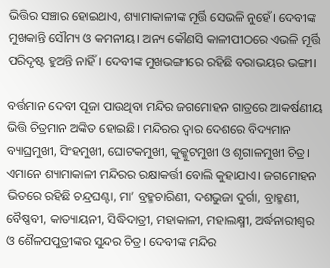ଭିତ୍ତିର ସଞ୍ଚାର ହୋଇଥାଏ, ଶ୍ୟାମାକାଳୀଙ୍କ ମୂର୍ତ୍ତି ସେଭଳି ନୁହେଁ। ଦେବୀଙ୍କ ମୁଖକାନ୍ତି ସୌମ୍ୟ ଓ କମନୀୟ। ଅନ୍ୟ କୌଣସି କାଳୀପୀଠରେ ଏଭଳି ମୂର୍ତ୍ତି ପରିଦୃଷ୍ଟ ହୁଅନ୍ତି ନାହିଁ। ଦେବୀଙ୍କ ମୁଖଭଙ୍ଗୀରେ ରହିଛି ବରାଭୟର ଭଙ୍ଗୀ।

ବର୍ତ୍ତମାନ ଦେବୀ ପୂଜା ପାଉଥିବା ମନ୍ଦିର ଜଗମୋହନ ଗାତ୍ରରେ ଆକର୍ଷଣୀୟ ଭିତ୍ତି ଚିତ୍ରମାନ ଅଙ୍କିତ ହୋଇଛି। ମନ୍ଦିରର ଦ୍ୱାର ଦେଶରେ ବିଦ୍ୟମାନ ବ୍ୟାଘ୍ରମୁଖୀ, ସିଂହମୁଖୀ, ଘୋଟକମୁଖୀ, କୁକ୍କୁଟମୁଖୀ ଓ ଶୃଗାଳମୁଖୀ ଚିତ୍ର। ଏମାନେ ଶ୍ୟାମାକାଳୀ ମନ୍ଦିରର ରକ୍ଷାକର୍ତ୍ତୀ ବୋଲି କୁହାଯାଏ। ଜଗମୋହନ ଭିତରେ ରହିଛି ଚନ୍ଦ୍ରଘଣ୍ଟା, ମା’ ବ୍ରହ୍ମଚାରିଣୀ, ଦଶଭୁଜା ଦୁର୍ଗା, ବ୍ରାହ୍ମଣୀ, ବୈଷ୍ଣବୀ, କାତ୍ୟାୟନୀ, ସିଦ୍ଧିଦାତ୍ରୀ, ମହାକାଳୀ, ମହାଲକ୍ଷ୍ମୀ, ଅର୍ଦ୍ଧନାରୀଶ୍ୱର ଓ ଶୈଳପପୁତ୍ରୀଙ୍କର ସୁନ୍ଦର ଚିତ୍ର। ଦେବୀଙ୍କ ମନ୍ଦିର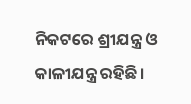ନିକଟରେ ଶ୍ରୀଯନ୍ତ୍ର ଓ କାଳୀଯନ୍ତ୍ର ରହିଛି।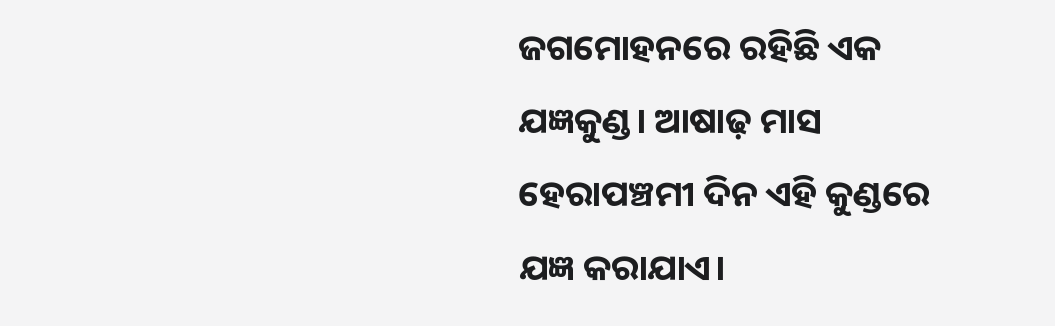ଜଗମୋହନରେ ରହିଛି ଏକ ଯଜ୍ଞକୁଣ୍ଡ। ଆଷାଢ଼ ମାସ ହେରାପଞ୍ଚମୀ ଦିନ ଏହି କୁଣ୍ଡରେ ଯଜ୍ଞ କରାଯାଏ।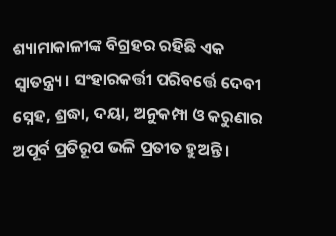ଶ୍ୟାମାକାଳୀଙ୍କ ବିଗ୍ରହର ରହିଛି ଏକ ସ୍ୱାତନ୍ତ୍ର୍ୟ। ସଂହାରକର୍ତ୍ତୀ ପରିବର୍ତ୍ତେ ଦେବୀ ସ୍ନେହ, ଶ୍ରଦ୍ଧା, ଦୟା, ଅନୁକମ୍ପା ଓ କରୁଣାର ଅପୂର୍ବ ପ୍ରତିରୂପ ଭଳି ପ୍ରତୀତ ହୁଅନ୍ତି।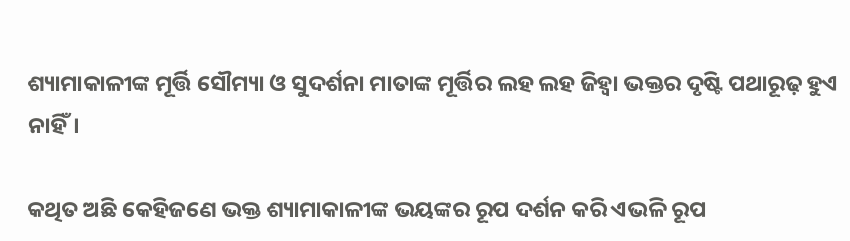ଶ୍ୟାମାକାଳୀଙ୍କ ମୂର୍ତ୍ତି ସୌମ୍ୟା ଓ ସୁଦର୍ଶନା ମାତାଙ୍କ ମୂର୍ତ୍ତିର ଲହ ଲହ ଜିହ୍ୱା ଭକ୍ତର ଦୃଷ୍ଟି ପଥାରୂଢ଼ ହୁଏ ନାହିଁ।

କଥିତ ଅଛି କେହିଜଣେ ଭକ୍ତ ଶ୍ୟାମାକାଳୀଙ୍କ ଭୟଙ୍କର ରୂପ ଦର୍ଶନ କରି ଏଭଳି ରୂପ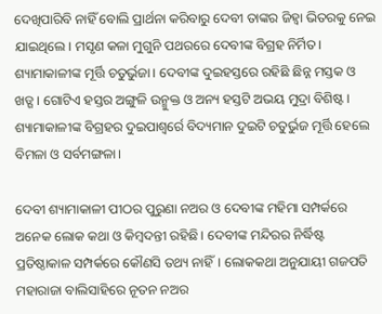ଦେଖିପାରିବି ନାହିଁ ବୋଲି ପ୍ରାର୍ଥନା କରିବାରୁ ଦେବୀ ତାଙ୍କର ଜିହ୍ୱା ଭିତରକୁ ନେଇ ଯାଇଥିଲେ। ମସୃଣ କଳା ମୁଗୁନି ପଥରରେ ଦେବୀଙ୍କ ବିଗ୍ରହ ନିର୍ମିତ। ଶ୍ୟାମାକାଳୀଙ୍କ ମୂର୍ତ୍ତି ଚତୁର୍ଭୁଜା। ଦେବୀଙ୍କ ଦୁଇହସ୍ତରେ ରହିଛି ଛିନ୍ନ ମସ୍ତକ ଓ ଖଡ୍ଗ। ଗୋଟିଏ ହସ୍ତର ଅଙ୍ଗୁଳି ଉନ୍ମୁକ୍ତ ଓ ଅନ୍ୟ ହସ୍ତଟି ଅଭୟ ମୁଦ୍ରା ବିଶିଷ୍ଟ। ଶ୍ୟାମାକାଳୀଙ୍କ ବିଗ୍ରହର ଦୁଇପାଶ୍ୱର୍ରେ ବିଦ୍ୟମାନ ଦୁଇଟି ଚତୁର୍ଭୁଜ ମୂର୍ତ୍ତି ହେଲେ ବିମଳା ଓ ସର୍ବମଙ୍ଗଳା।

ଦେବୀ ଶ୍ୟାମାକାଳୀ ପୀଠର ପୁରୁଣା ନଅର ଓ ଦେବୀଙ୍କ ମହିମା ସମ୍ପର୍କରେ ଅନେକ ଲୋକ କଥା ଓ କିମ୍ବଦନ୍ତୀ ରହିଛି। ଦେବୀଙ୍କ ମନ୍ଦିରର ନିର୍ଦ୍ଧିଷ୍ଟ ପ୍ରତିଷ୍ଠାକାଳ ସମ୍ପର୍କରେ କୌଣସି ତଥ୍ୟ ନାହିଁ। ଲୋକକଥା ଅନୁଯାୟୀ ଗଜପତି ମହାରାଜା ବାଲିସାହିରେ ନୂତନ ନଅର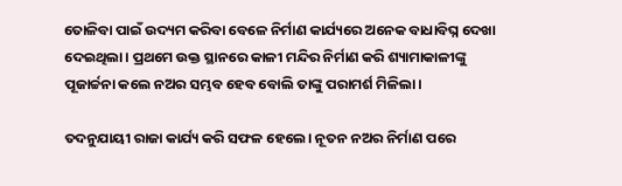ତୋଳିବା ପାଇଁ ଉଦ୍ୟମ କରିବା ବେଳେ ନିର୍ମାଣ କାର୍ଯ୍ୟରେ ଅନେକ ବାଧାବିଘ୍ନ ଦେଖା ଦେଇଥିଲା। ପ୍ରଥମେ ଉକ୍ତ ସ୍ଥାନରେ କାଳୀ ମନ୍ଦିର ନିର୍ମାଣ କରି ଶ୍ୟାମାକାଳୀଙ୍କୁ ପୂଜାର୍ଚ୍ଚନା କଲେ ନଅର ସମ୍ଭବ ହେବ ବୋଲି ତାଙ୍କୁ ପରାମର୍ଶ ମିଳିଲା।

ତଦନୁଯାୟୀ ରାଜା କାର୍ଯ୍ୟ କରି ସଫଳ ହେଲେ। ନୂତନ ନଅର ନିର୍ମାଣ ପରେ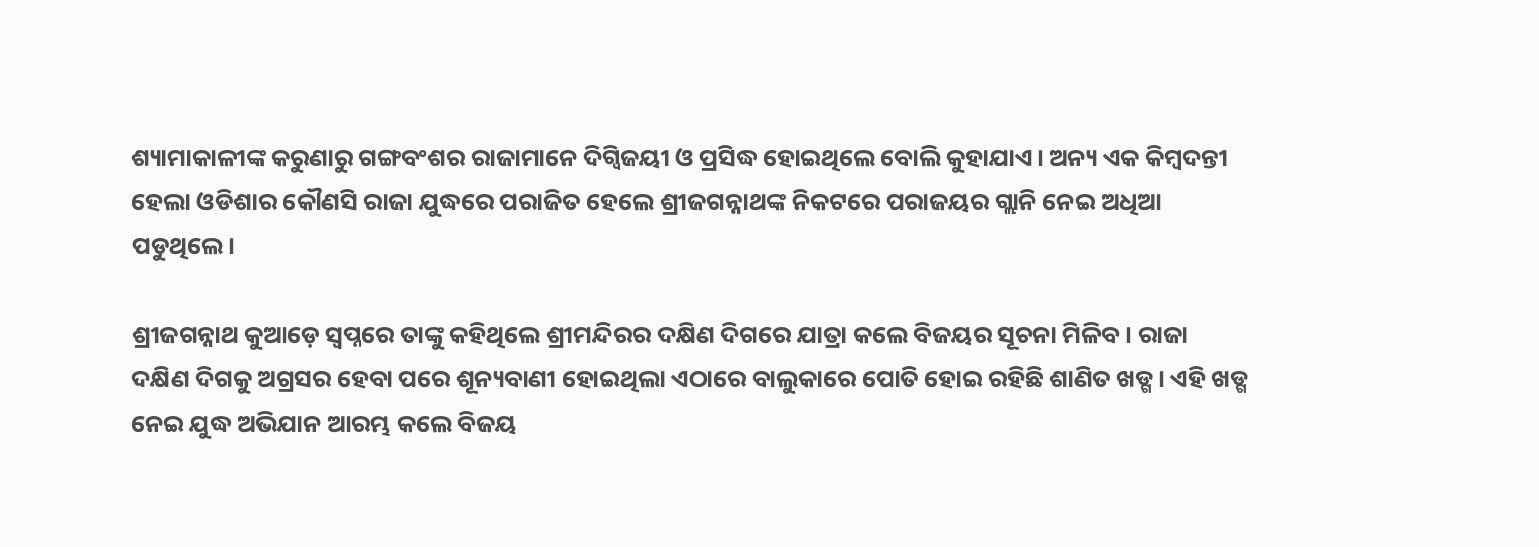ଶ୍ୟାମାକାଳୀଙ୍କ କରୁଣାରୁ ଗଙ୍ଗବଂଶର ରାଜାମାନେ ଦିଗ୍ବିଜୟୀ ଓ ପ୍ରସିଦ୍ଧ ହୋଇଥିଲେ ବୋଲି କୁହାଯାଏ। ଅନ୍ୟ ଏକ କିମ୍ବଦନ୍ତୀ ହେଲା ଓଡିଶାର କୌଣସି ରାଜା ଯୁଦ୍ଧରେ ପରାଜିତ ହେଲେ ଶ୍ରୀଜଗନ୍ନାଥଙ୍କ ନିକଟରେ ପରାଜୟର ଗ୍ଲାନି ନେଇ ଅଧିଆ ପଡୁଥିଲେ।

ଶ୍ରୀଜଗନ୍ନାଥ କୁଆଡ଼େ ସ୍ୱପ୍ନରେ ତାଙ୍କୁ କହିଥିଲେ ଶ୍ରୀମନ୍ଦିରର ଦକ୍ଷିଣ ଦିଗରେ ଯାତ୍ରା କଲେ ବିଜୟର ସୂଚନା ମିଳିବ। ରାଜା ଦକ୍ଷିଣ ଦିଗକୁ ଅଗ୍ରସର ହେବା ପରେ ଶୂନ୍ୟବାଣୀ ହୋଇଥିଲା ଏଠାରେ ବାଲୁକାରେ ପୋତି ହୋଇ ରହିଛି ଶାଣିତ ଖଡ୍ଗ। ଏହି ଖଡ୍ଗ ନେଇ ଯୁଦ୍ଧ ଅଭିଯାନ ଆରମ୍ଭ କଲେ ବିଜୟ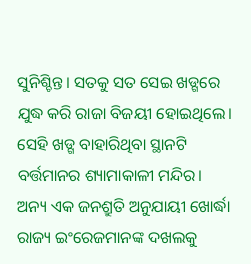ସୁନିଶ୍ଚିନ୍ତ। ସତକୁ ସତ ସେଇ ଖଡ୍ଗରେ ଯୁଦ୍ଧ କରି ରାଜା ବିଜୟୀ ହୋଇଥିଲେ। ସେହି ଖଡ୍ଗ ବାହାରିଥିବା ସ୍ଥାନଟି ବର୍ତ୍ତମାନର ଶ୍ୟାମାକାଳୀ ମନ୍ଦିର। ଅନ୍ୟ ଏକ ଜନଶ୍ରୁତି ଅନୁଯାୟୀ ଖୋର୍ଦ୍ଧା ରାଜ୍ୟ ଇଂରେଜମାନଙ୍କ ଦଖଲକୁ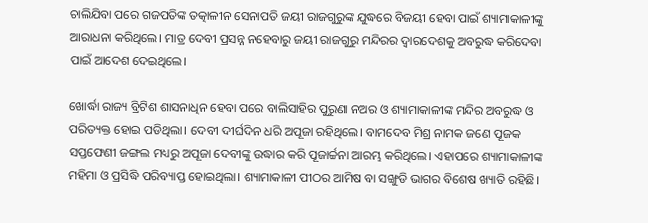ଚାଲିଯିବା ପରେ ଗଜପତିଙ୍କ ତତ୍କାଳୀନ ସେନାପତି ଜୟୀ ରାଜଗୁରୁଙ୍କ ଯୁଦ୍ଧରେ ବିଜୟୀ ହେବା ପାଇଁ ଶ୍ୟାମାକାଳୀଙ୍କୁ ଆରାଧନା କରିଥିଲେ। ମାତ୍ର ଦେବୀ ପ୍ରସନ୍ନ ନହେବାରୁ ଜୟୀ ରାଜଗୁରୁ ମନ୍ଦିରର ଦ୍ୱାରଦେଶକୁ ଅବରୁଦ୍ଧ କରିଦେବା ପାଇଁ ଆଦେଶ ଦେଇଥିଲେ।

ଖୋର୍ଦ୍ଧା ରାଜ୍ୟ ବ୍ରିଟିଶ ଶାସନାଧିନ ହେବା ପରେ ବାଲିସାହିର ପୁରୁଣା ନଅର ଓ ଶ୍ୟାମାକାଳୀଙ୍କ ମନ୍ଦିର ଅବରୁଦ୍ଧ ଓ ପରିତ୍ୟକ୍ତ ହୋଇ ପଡିଥିଲା। ଦେବୀ ଦୀର୍ଘଦିନ ଧରି ଅପୂଜା ରହିଥିଲେ। ବାମଦେବ ମିଶ୍ର ନାମକ ଜଣେ ପୂଜକ ସପ୍ତଫେଣୀ ଜଙ୍ଗଲ ମଧ୍ୟରୁ ଅପୂଜା ଦେବୀଙ୍କୁ ଉଦ୍ଧାର କରି ପୂଜାର୍ଚ୍ଚନା ଆରମ୍ଭ କରିଥିଲେ। ଏହାପରେ ଶ୍ୟାମାକାଳୀଙ୍କ ମହିମା ଓ ପ୍ରସିଦ୍ଧି ପରିବ୍ୟାପ୍ତ ହୋଇଥିଲା। ଶ୍ୟାମାକାଳୀ ପୀଠର ଆମିଷ ବା ସଙ୍ଖୁଡି ଭାଗର ବିଶେଷ ଖ୍ୟାତି ରହିଛି।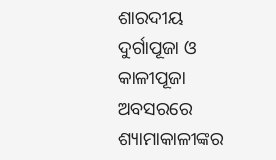ଶାରଦୀୟ ଦୁର୍ଗାପୂଜା ଓ କାଳୀପୂଜା ଅବସରରେ ଶ୍ୟାମାକାଳୀଙ୍କର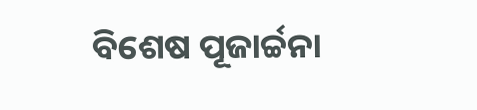ବିଶେଷ ପୂଜାର୍ଚ୍ଚନା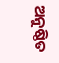ଅନୁଷ୍ଠିତ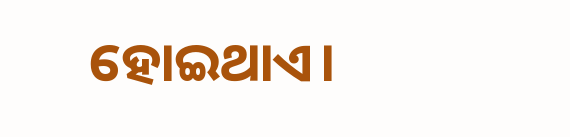ହୋଇଥାଏ।